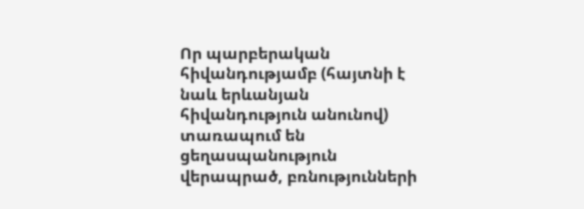Որ պարբերական հիվանդությամբ (հայտնի է նաև երևանյան հիվանդություն անունով) տառապում են ցեղասպանություն վերապրած, բռնությունների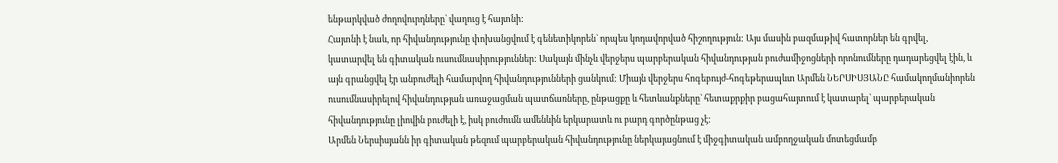ենթարկված ժողովուրդները` վաղուց է հայտնի:
Հայտնի է նաև, որ հիվանդությունը փոխանցվում է գենետիկորեն` որպես կոդավորված հիշողություն: Այս մասին բազմաթիվ հատորներ են գրվել, կատարվել են գիտական ուսումնասիրություններ: Սակայն մինչև վերջերս պարբերական հիվանդության բուժամիջոցների որոնումները դադարեցվել էին, և այն գրանցվել էր անբուժելի համարվող հիվանդությունների ցանկում: Միայն վերջերս հոգեբույժ-հոգեթերապևտ Արմեն ՆԵՐՍԻՍՅԱՆԸ համակողմանիորեն ուսումնասիրելով հիվանդության առաջացման պատճառները, ընթացքը և հետևանքները` հետաքրքիր բացահայտում է կատարել` պարբերական հիվանդությունը լիովին բուժելի է, իսկ բուժումն ամենևին երկարատև ու բարդ գործընթաց չէ:
Արմեն Ներսիսյանն իր գիտական թեզում պարբերական հիվանդությունը ներկայացնում է միջգիտական ամբողջական մոտեցմամբ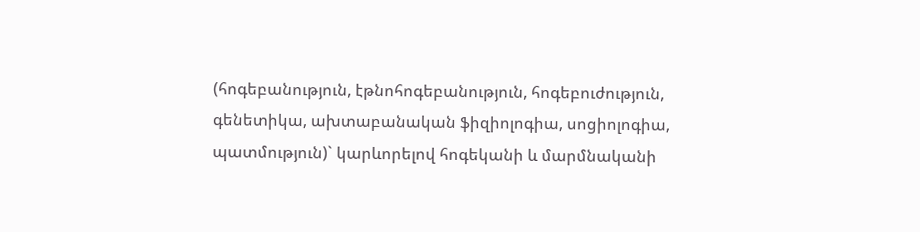(հոգեբանություն, էթնոհոգեբանություն, հոգեբուժություն, գենետիկա, ախտաբանական ֆիզիոլոգիա, սոցիոլոգիա, պատմություն)` կարևորելով հոգեկանի և մարմնականի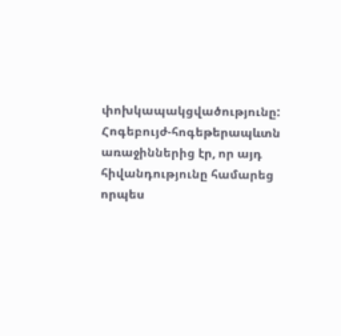փոխկապակցվածությունը: Հոգեբույժ-հոգեթերապևտն առաջիններից էր, որ այդ հիվանդությունը համարեց որպես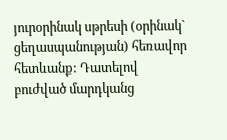յուրօրինակ սթրեսի (օրինակ` ցեղասպանության) հեռավոր հետևանք: Դատելով բուժված մարդկանց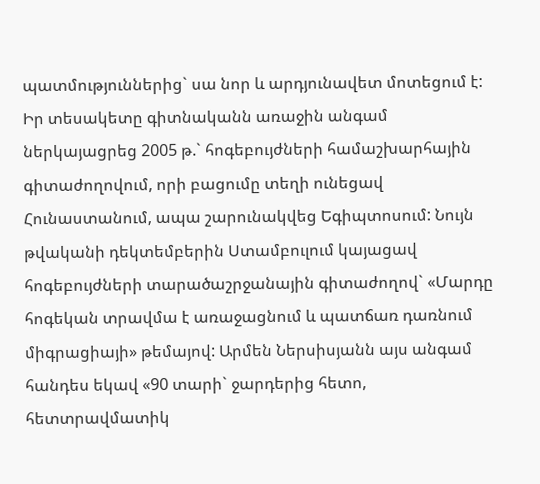պատմություններից` սա նոր և արդյունավետ մոտեցում է: Իր տեսակետը գիտնականն առաջին անգամ ներկայացրեց 2005 թ.` հոգեբույժների համաշխարհային գիտաժողովում, որի բացումը տեղի ունեցավ Հունաստանում, ապա շարունակվեց Եգիպտոսում: Նույն թվականի դեկտեմբերին Ստամբուլում կայացավ հոգեբույժների տարածաշրջանային գիտաժողով` «Մարդը հոգեկան տրավմա է առաջացնում և պատճառ դառնում միգրացիայի» թեմայով: Արմեն Ներսիսյանն այս անգամ հանդես եկավ «90 տարի` ջարդերից հետո, հետտրավմատիկ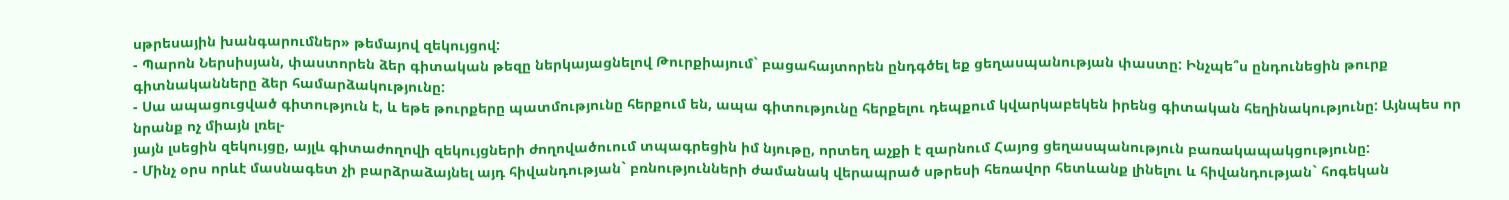սթրեսային խանգարումներ» թեմայով զեկույցով:
- Պարոն Ներսիսյան, փաստորեն ձեր գիտական թեզը ներկայացնելով Թուրքիայում` բացահայտորեն ընդգծել եք ցեղասպանության փաստը: Ինչպե՞ս ընդունեցին թուրք գիտնականները ձեր համարձակությունը:
- Սա ապացուցված գիտություն է, և եթե թուրքերը պատմությունը հերքում են, ապա գիտությունը հերքելու դեպքում կվարկաբեկեն իրենց գիտական հեղինակությունը: Այնպես որ նրանք ոչ միայն լռել-
յայն լսեցին զեկույցը, այլև գիտաժողովի զեկույցների ժողովածուում տպագրեցին իմ նյութը, որտեղ աչքի է զարնում Հայոց ցեղասպանություն բառակապակցությունը:
- Մինչ օրս որևէ մասնագետ չի բարձրաձայնել այդ հիվանդության` բռնությունների ժամանակ վերապրած սթրեսի հեռավոր հետևանք լինելու և հիվանդության` հոգեկան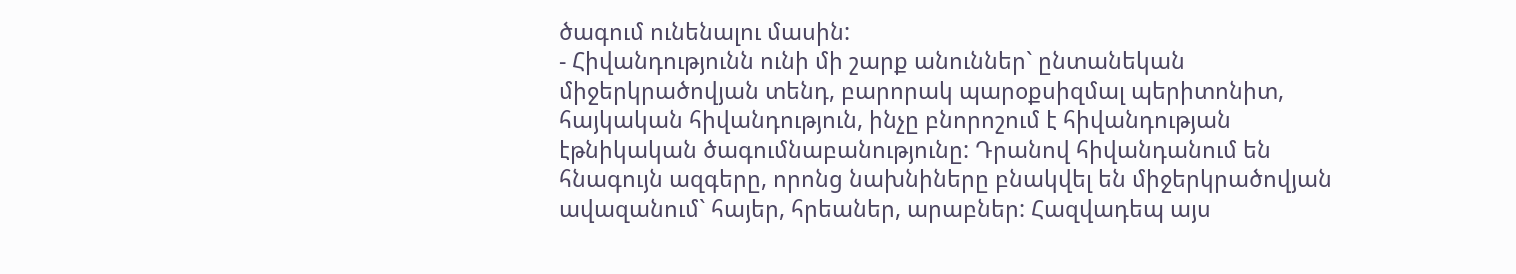ծագում ունենալու մասին:
- Հիվանդությունն ունի մի շարք անուններ` ընտանեկան միջերկրածովյան տենդ, բարորակ պարօքսիզմալ պերիտոնիտ, հայկական հիվանդություն, ինչը բնորոշում է հիվանդության էթնիկական ծագումնաբանությունը: Դրանով հիվանդանում են հնագույն ազգերը, որոնց նախնիները բնակվել են միջերկրածովյան ավազանում` հայեր, հրեաներ, արաբներ: Հազվադեպ այս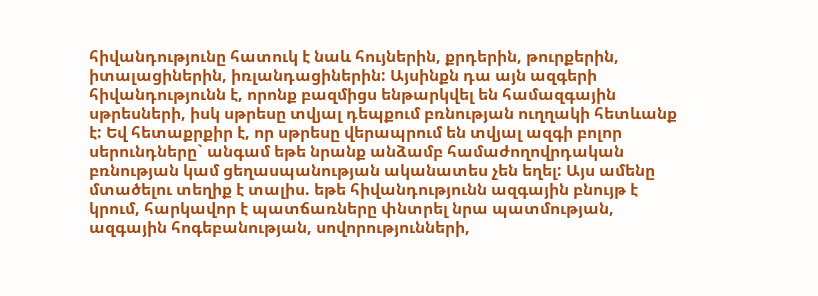հիվանդությունը հատուկ է նաև հույներին, քրդերին, թուրքերին, իտալացիներին, իռլանդացիներին: Այսինքն դա այն ազգերի հիվանդությունն է, որոնք բազմիցս ենթարկվել են համազգային սթրեսների, իսկ սթրեսը տվյալ դեպքում բռնության ուղղակի հետևանք է: Եվ հետաքրքիր է, որ սթրեսը վերապրում են տվյալ ազգի բոլոր սերունդները` անգամ եթե նրանք անձամբ համաժողովրդական բռնության կամ ցեղասպանության ականատես չեն եղել: Այս ամենը մտածելու տեղիք է տալիս. եթե հիվանդությունն ազգային բնույթ է կրում, հարկավոր է պատճառները փնտրել նրա պատմության, ազգային հոգեբանության, սովորությունների,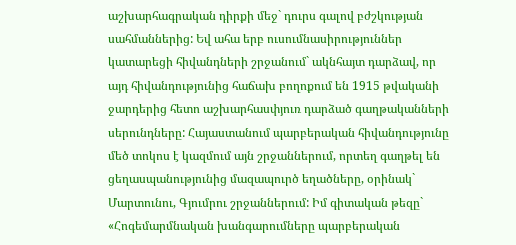աշխարհագրական դիրքի մեջ` դուրս գալով բժշկության սահմաններից: Եվ ահա երբ ուսումնասիրություններ կատարեցի հիվանդների շրջանում` ակնհայտ դարձավ, որ այդ հիվանդությունից հաճախ բողոքում են 1915 թվականի ջարդերից հետո աշխարհասփյուռ դարձած գաղթականների սերունդները: Հայաստանում պարբերական հիվանդությունը մեծ տոկոս է կազմում այն շրջաններում, որտեղ գաղթել են ցեղասպանությունից մազապուրծ եղածները, օրինակ` Մարտունու, Գյումրու շրջաններում: Իմ գիտական թեզը` «Հոգեմարմնական խանգարումները պարբերական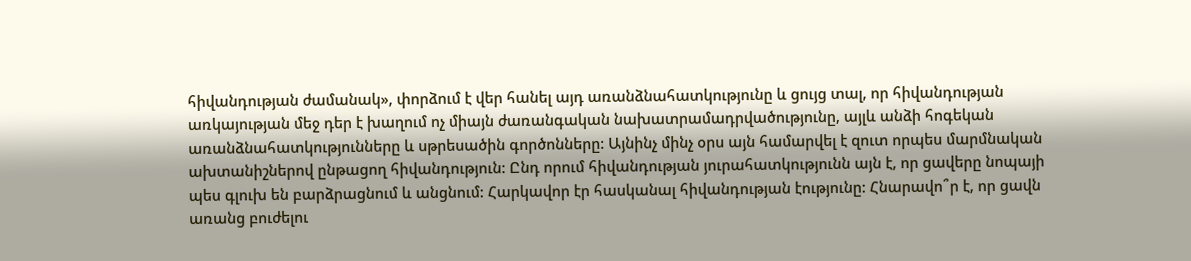հիվանդության ժամանակ», փորձում է վեր հանել այդ առանձնահատկությունը և ցույց տալ, որ հիվանդության առկայության մեջ դեր է խաղում ոչ միայն ժառանգական նախատրամադրվածությունը, այլև անձի հոգեկան առանձնահատկությունները և սթրեսածին գործոնները: Այնինչ մինչ օրս այն համարվել է զուտ որպես մարմնական ախտանիշներով ընթացող հիվանդություն: Ընդ որում հիվանդության յուրահատկությունն այն է, որ ցավերը նոպայի պես գլուխ են բարձրացնում և անցնում: Հարկավոր էր հասկանալ հիվանդության էությունը: Հնարավո՞ր է, որ ցավն առանց բուժելու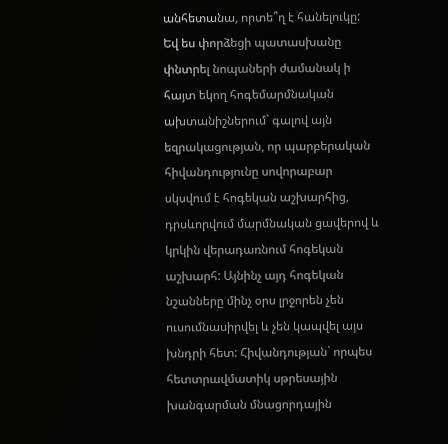անհետանա, որտե՞ղ է հանելուկը: Եվ ես փորձեցի պատասխանը փնտրել նոպաների ժամանակ ի հայտ եկող հոգեմարմնական ախտանիշներում` գալով այն եզրակացության, որ պարբերական հիվանդությունը սովորաբար սկսվում է հոգեկան աշխարհից, դրսևորվում մարմնական ցավերով և կրկին վերադառնում հոգեկան աշխարհ: Այնինչ այդ հոգեկան նշանները մինչ օրս լրջորեն չեն ուսումնասիրվել և չեն կապվել այս խնդրի հետ: Հիվանդության` որպես հետտրավմատիկ սթրեսային խանգարման մնացորդային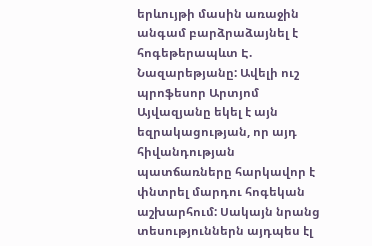երևույթի մասին առաջին անգամ բարձրաձայնել է հոգեթերապևտ Է. Նազարեթյանը: Ավելի ուշ պրոֆեսոր Արտյոմ Այվազյանը եկել է այն եզրակացության, որ այդ հիվանդության պատճառները հարկավոր է փնտրել մարդու հոգեկան աշխարհում: Սակայն նրանց տեսություններն այդպես էլ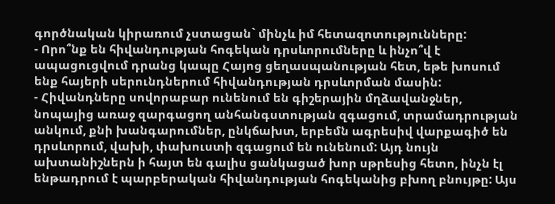գործնական կիրառում չստացան` մինչև իմ հետազոտությունները:
- Որո՞նք են հիվանդության հոգեկան դրսևորումները և ինչո՞վ է ապացուցվում դրանց կապը Հայոց ցեղասպանության հետ, եթե խոսում ենք հայերի սերունդներում հիվանդության դրսևորման մասին:
- Հիվանդները սովորաբար ունենում են գիշերային մղձավանջներ, նոպայից առաջ զարգացող անհանգստության զգացում, տրամադրության անկում, քնի խանգարումներ, ընկճախտ, երբեմն ագրեսիվ վարքագիծ են դրսևորում, վախի, փախուստի զգացում են ունենում: Այդ նույն ախտանիշներն ի հայտ են գալիս ցանկացած խոր սթրեսից հետո, ինչն էլ ենթադրում է պարբերական հիվանդության հոգեկանից բխող բնույթը: Այս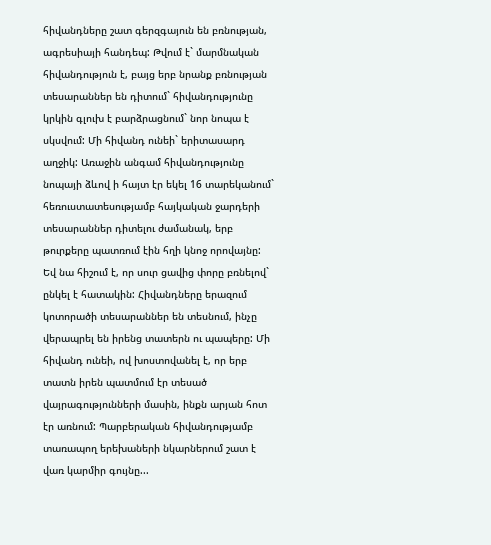հիվանդները շատ գերզգայուն են բռնության, ագրեսիայի հանդեպ: Թվում է` մարմնական հիվանդություն է, բայց երբ նրանք բռնության տեսարաններ են դիտում` հիվանդությունը կրկին գլուխ է բարձրացնում` նոր նոպա է սկսվում: Մի հիվանդ ունեի` երիտասարդ աղջիկ: Առաջին անգամ հիվանդությունը նոպայի ձևով ի հայտ էր եկել 16 տարեկանում` հեռուստատեսությամբ հայկական ջարդերի տեսարաններ դիտելու ժամանակ, երբ թուրքերը պատռում էին հղի կնոջ որովայնը: Եվ նա հիշում է, որ սուր ցավից փորը բռնելով` ընկել է հատակին: Հիվանդները երազում կոտորածի տեսարաններ են տեսնում, ինչը վերապրել են իրենց տատերն ու պապերը: Մի հիվանդ ունեի, ով խոստովանել է, որ երբ տատն իրեն պատմում էր տեսած վայրագությունների մասին, ինքն արյան հոտ էր առնում: Պարբերական հիվանդությամբ տառապող երեխաների նկարներում շատ է վառ կարմիր գույնը...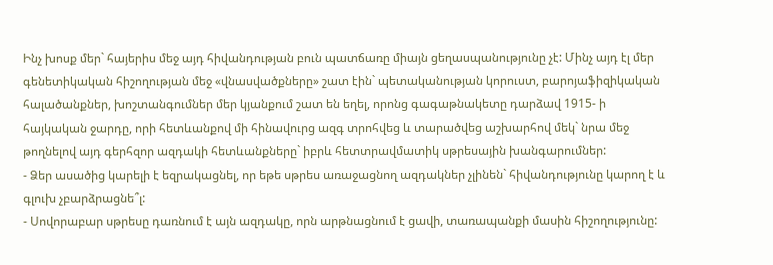Ինչ խոսք մեր` հայերիս մեջ այդ հիվանդության բուն պատճառը միայն ցեղասպանությունը չէ: Մինչ այդ էլ մեր գենետիկական հիշողության մեջ «վնասվածքները» շատ էին` պետականության կորուստ, բարոյաֆիզիկական հալածանքներ, խոշտանգումներ մեր կյանքում շատ են եղել, որոնց գագաթնակետը դարձավ 1915- ի հայկական ջարդը, որի հետևանքով մի հինավուրց ազգ տրոհվեց և տարածվեց աշխարհով մեկ` նրա մեջ թողնելով այդ գերհզոր ազդակի հետևանքները` իբրև հետտրավմատիկ սթրեսային խանգարումներ:
- Ձեր ասածից կարելի է եզրակացնել, որ եթե սթրես առաջացնող ազդակներ չլինեն` հիվանդությունը կարող է և գլուխ չբարձրացնե՞լ:
- Սովորաբար սթրեսը դառնում է այն ազդակը, որն արթնացնում է ցավի, տառապանքի մասին հիշողությունը: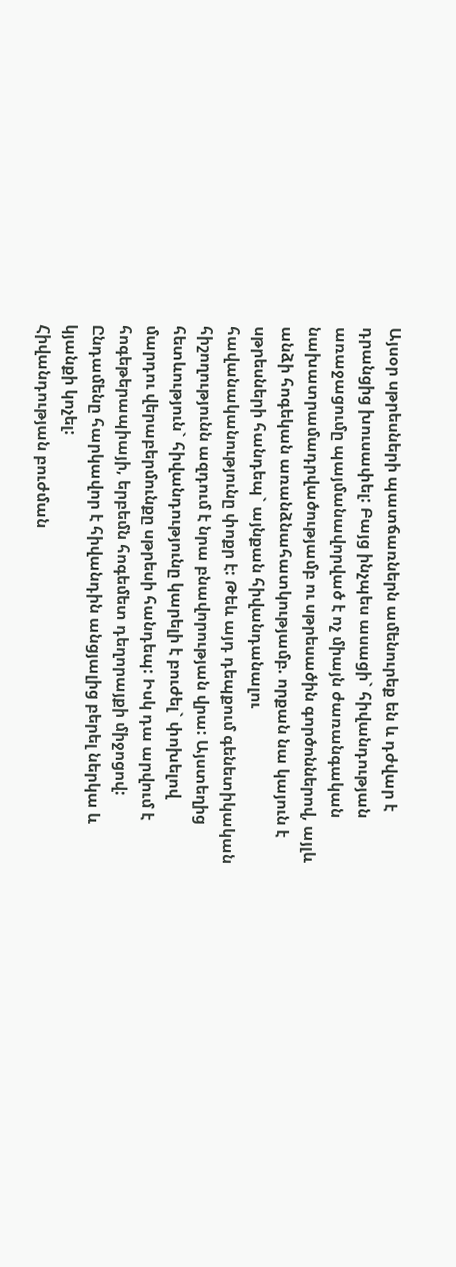Այսօր սթրեսների պատճառներն ամենուրեք են և դժվար է դրանցից խուսափել: Բայց ինչպես ասացի` հիվանդության առաջացումը պայմանավորված է ոչ միայն ժառանգական նախատրամադրվածությամբ ու սթրեսածին գործոններով, այլև անձի հոգեկան առանձնահատկությամբ. որքան նա կայուն է սթրեսների հանդեպ` այնքան հիվանդանալու հավանականությունը փոքր է: Թեև այդ դեպքում գենետիկական հիշողությունն ազդում է նրա բնավորության վրա: Այստեղից հետևություն` հիվանդությունը կարելի է բուժել` փոխելով մարդու վերաբերմունքը սթրեսի հանդեպ: Իսկ դա արվում է հոգեթերապիայի, երբեմն հոգեմետ դեղորայքի միջոցով: Ընդամենը հարկավոր է հիվանդին անցյալից բերել ներկա և կյանքի կոչել:
Հիվանդության բուժման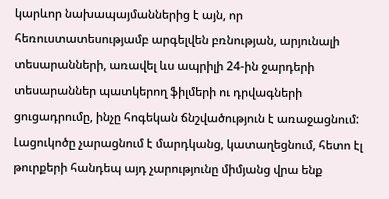կարևոր նախապայմաններից է այն, որ հեռուստատեսությամբ արգելվեն բռնության, արյունալի տեսարանների, առավել ևս ապրիլի 24-ին ջարդերի տեսարաններ պատկերող ֆիլմերի ու դրվագների ցուցադրումը, ինչը հոգեկան ճնշվածություն է առաջացնում: Լացուկոծը չարացնում է մարդկանց, կատաղեցնում, հետո էլ թուրքերի հանդեպ այդ չարությունը միմյանց վրա ենք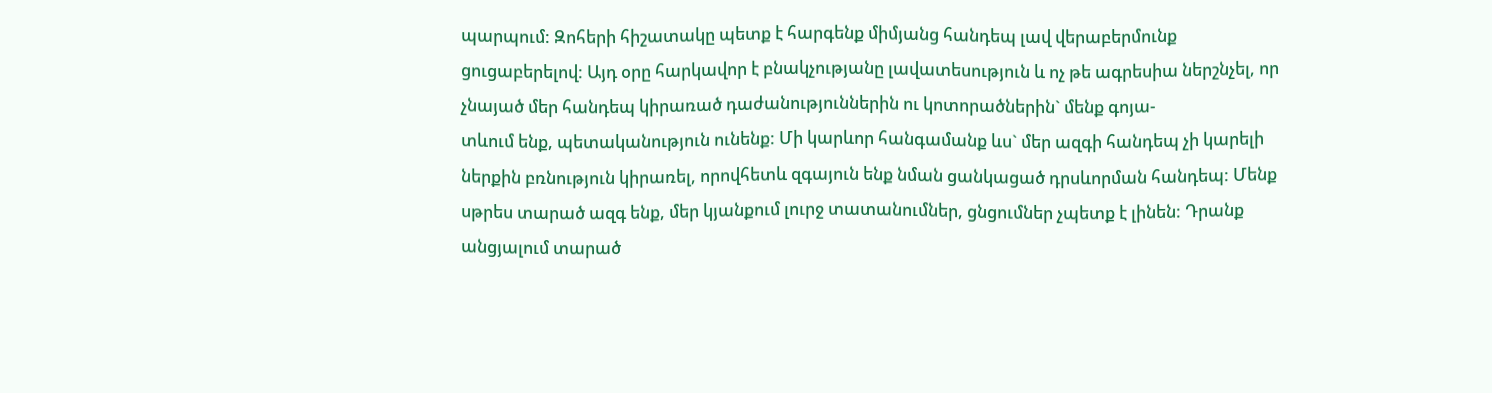պարպում: Զոհերի հիշատակը պետք է հարգենք միմյանց հանդեպ լավ վերաբերմունք ցուցաբերելով: Այդ օրը հարկավոր է բնակչությանը լավատեսություն և ոչ թե ագրեսիա ներշնչել, որ չնայած մեր հանդեպ կիրառած դաժանություններին ու կոտորածներին` մենք գոյա-
տևում ենք, պետականություն ունենք: Մի կարևոր հանգամանք ևս` մեր ազգի հանդեպ չի կարելի ներքին բռնություն կիրառել, որովհետև զգայուն ենք նման ցանկացած դրսևորման հանդեպ: Մենք սթրես տարած ազգ ենք, մեր կյանքում լուրջ տատանումներ, ցնցումներ չպետք է լինեն: Դրանք անցյալում տարած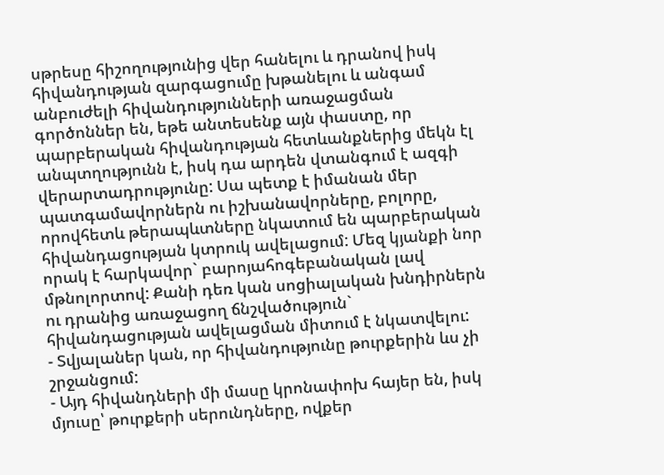սթրեսը հիշողությունից վեր հանելու և դրանով իսկ հիվանդության զարգացումը խթանելու և անգամ անբուժելի հիվանդությունների առաջացման գործոններ են, եթե անտեսենք այն փաստը, որ պարբերական հիվանդության հետևանքներից մեկն էլ անպտղությունն է, իսկ դա արդեն վտանգում է ազգի վերարտադրությունը: Սա պետք է իմանան մեր պատգամավորներն ու իշխանավորները, բոլորը, որովհետև թերապևտները նկատում են պարբերական հիվանդացության կտրուկ ավելացում: Մեզ կյանքի նոր որակ է հարկավոր` բարոյահոգեբանական լավ մթնոլորտով: Քանի դեռ կան սոցիալական խնդիրներն ու դրանից առաջացող ճնշվածություն` հիվանդացության ավելացման միտում է նկատվելու:
- Տվյալաներ կան, որ հիվանդությունը թուրքերին ևս չի շրջանցում:
- Այդ հիվանդների մի մասը կրոնափոխ հայեր են, իսկ մյուսը՝ թուրքերի սերունդները, ովքեր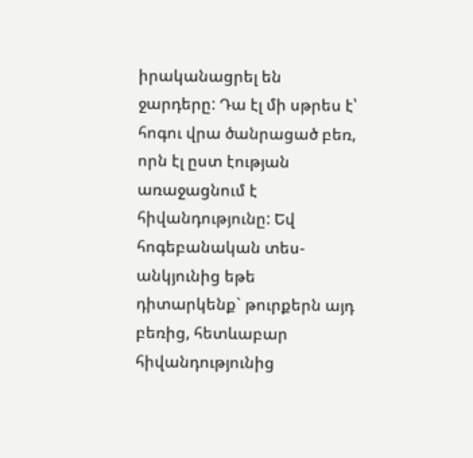իրականացրել են ջարդերը: Դա էլ մի սթրես է՝ հոգու վրա ծանրացած բեռ, որն էլ ըստ էության առաջացնում է հիվանդությունը: Եվ հոգեբանական տես-
անկյունից եթե դիտարկենք` թուրքերն այդ բեռից, հետևաբար հիվանդությունից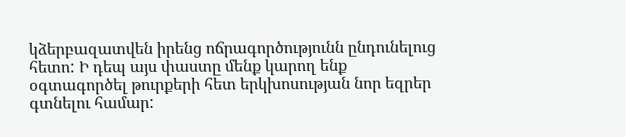կձերբազատվեն իրենց ոճրագործությունն ընդունելուց հետո: Ի դեպ այս փաստը մենք կարող ենք օգտագործել թուրքերի հետ երկխոսության նոր եզրեր գտնելու համար: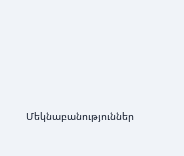Մեկնաբանություններ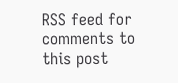RSS feed for comments to this post